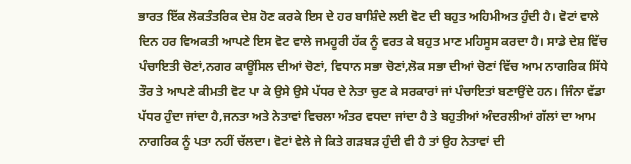ਭਾਰਤ ਇੱਕ ਲੋਕਤੰਤਰਿਕ ਦੇਸ਼ ਹੋਣ ਕਰਕੇ ਇਸ ਦੇ ਹਰ ਬਾਸ਼ਿੰਦੇ ਲਈ ਵੋਟ ਦੀ ਬਹੁਤ ਅਹਿਮੀਅਤ ਹੁੰਦੀ ਹੈ। ਵੋਟਾਂ ਵਾਲੇ ਦਿਨ ਹਰ ਵਿਅਕਤੀ ਆਪਣੇ ਇਸ ਵੋਟ ਵਾਲੇ ਜਮਹੂਰੀ ਹੱਕ ਨੂੰ ਵਰਤ ਕੇ ਬਹੁਤ ਮਾਣ ਮਹਿਸੂਸ ਕਰਦਾ ਹੈ। ਸਾਡੇ ਦੇਸ਼ ਵਿੱਚ ਪੰਚਾਇਤੀ ਚੋਣਾਂ,ਨਗਰ ਕਾਊਂਸਿਲ ਦੀਆਂ ਚੋਣਾਂ, ਵਿਧਾਨ ਸਭਾ ਚੋਣਾਂ,ਲੋਕ ਸਭਾ ਦੀਆਂ ਚੋਣਾਂ ਵਿੱਚ ਆਮ ਨਾਗਰਿਕ ਸਿੱਧੇ ਤੌਰ ਤੇ ਆਪਣੇ ਕੀਮਤੀ ਵੋਟ ਪਾ ਕੇ ਉਸੇ ਉਸੇ ਪੱਧਰ ਦੇ ਨੇਤਾ ਚੁਣ ਕੇ ਸਰਕਾਰਾਂ ਜਾਂ ਪੰਚਾਇਤਾਂ ਬਣਾਉਂਦੇ ਹਨ। ਜਿੰਨਾ ਵੱਡਾ ਪੱਧਰ ਹੁੰਦਾ ਜਾਂਦਾ ਹੈ,ਜਨਤਾ ਅਤੇ ਨੇਤਾਵਾਂ ਵਿਚਲਾ ਅੰਤਰ ਵਧਦਾ ਜਾਂਦਾ ਹੈ ਤੇ ਬਹੁਤੀਆਂ ਅੰਦਰਲੀਆਂ ਗੱਲਾਂ ਦਾ ਆਮ ਨਾਗਰਿਕ ਨੂੰ ਪਤਾ ਨਹੀਂ ਚੱਲਦਾ। ਵੋਟਾਂ ਵੇਲੇ ਜੇ ਕਿਤੇ ਗੜਬੜ ਹੁੰਦੀ ਵੀ ਹੈ ਤਾਂ ਉਹ ਨੇਤਾਵਾਂ ਦੀ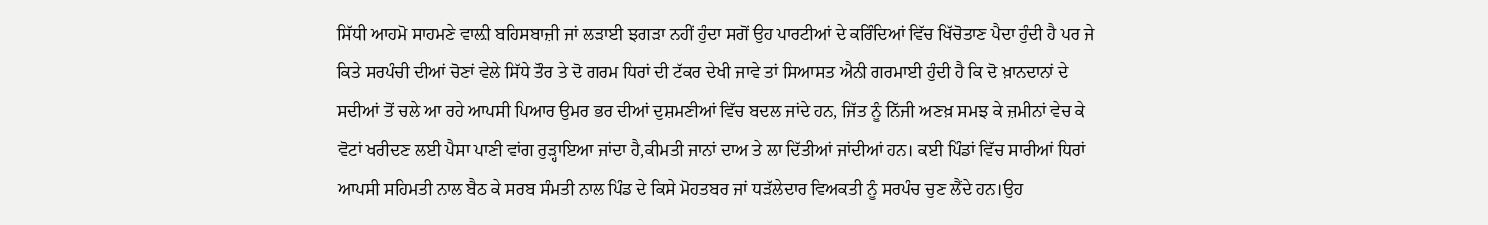ਸਿੱਧੀ ਆਹਮੋ ਸਾਹਮਣੇ ਵਾਲ਼ੀ ਬਹਿਸਬਾਜ਼ੀ ਜਾਂ ਲੜਾਈ ਝਗੜਾ ਨਹੀਂ ਹੁੰਦਾ ਸਗੋਂ ਉਹ ਪਾਰਟੀਆਂ ਦੇ ਕਰਿੰਦਿਆਂ ਵਿੱਚ ਖਿੱਚੋਤਾਣ ਪੈਦਾ ਹੁੰਦੀ ਹੈ ਪਰ ਜੇ ਕਿਤੇ ਸਰਪੰਚੀ ਦੀਆਂ ਚੋਣਾਂ ਵੇਲੇ ਸਿੱਧੇ ਤੌਰ ਤੇ ਦੋ ਗਰਮ ਧਿਰਾਂ ਦੀ ਟੱਕਰ ਦੇਖੀ ਜਾਵੇ ਤਾਂ ਸਿਆਸਤ ਐਨੀ ਗਰਮਾਈ ਹੁੰਦੀ ਹੈ ਕਿ ਦੋ ਖ਼ਾਨਦਾਨਾਂ ਦੇ ਸਦੀਆਂ ਤੋਂ ਚਲੇ ਆ ਰਹੇ ਆਪਸੀ ਪਿਆਰ ਉਮਰ ਭਰ ਦੀਆਂ ਦੁਸ਼ਮਣੀਆਂ ਵਿੱਚ ਬਦਲ ਜਾਂਦੇ ਹਨ, ਜਿੱਤ ਨੂੰ ਨਿੱਜੀ ਅਣਖ਼ ਸਮਝ ਕੇ ਜ਼ਮੀਨਾਂ ਵੇਚ ਕੇ ਵੋਟਾਂ ਖਰੀਦਣ ਲਈ ਪੈਸਾ ਪਾਣੀ ਵਾਂਗ ਰੁੜ੍ਹਾਇਆ ਜਾਂਦਾ ਹੈ,ਕੀਮਤੀ ਜਾਨਾਂ ਦਾਅ ਤੇ ਲਾ ਦਿੱਤੀਆਂ ਜਾਂਦੀਆਂ ਹਨ। ਕਈ ਪਿੰਡਾਂ ਵਿੱਚ ਸਾਰੀਆਂ ਧਿਰਾਂ ਆਪਸੀ ਸਹਿਮਤੀ ਨਾਲ ਬੈਠ ਕੇ ਸਰਬ ਸੰਮਤੀ ਨਾਲ ਪਿੰਡ ਦੇ ਕਿਸੇ ਮੋਹਤਬਰ ਜਾਂ ਧੜੱਲੇਦਾਰ ਵਿਅਕਤੀ ਨੂੰ ਸਰਪੰਚ ਚੁਣ ਲੈਂਦੇ ਹਨ।ਉਹ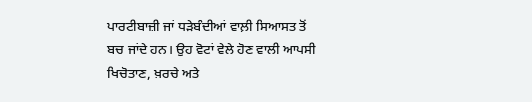ਪਾਰਟੀਬਾਜ਼ੀ ਜਾਂ ਧੜੇਬੰਦੀਆਂ ਵਾਲ਼ੀ ਸਿਆਸਤ ਤੋਂ ਬਚ ਜਾਂਦੇ ਹਨ। ਉਹ ਵੋਟਾਂ ਵੇਲੇ ਹੋਣ ਵਾਲੀ ਆਪਸੀ ਖਿਚੋਤਾਣ, ਖ਼ਰਚੇ ਅਤੇ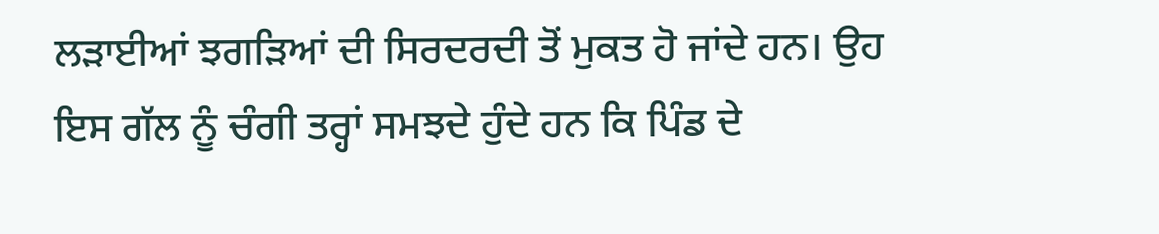ਲੜਾਈਆਂ ਝਗੜਿਆਂ ਦੀ ਸਿਰਦਰਦੀ ਤੋਂ ਮੁਕਤ ਹੋ ਜਾਂਦੇ ਹਨ। ਉਹ ਇਸ ਗੱਲ ਨੂੰ ਚੰਗੀ ਤਰ੍ਹਾਂ ਸਮਝਦੇ ਹੁੰਦੇ ਹਨ ਕਿ ਪਿੰਡ ਦੇ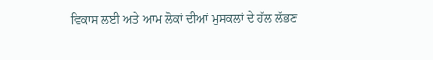ਵਿਕਾਸ ਲਈ ਅਤੇ ਆਮ ਲੋਕਾਂ ਦੀਆਂ ਮੁਸਕਲਾਂ ਦੇ ਹੱਲ ਲੱਭਣ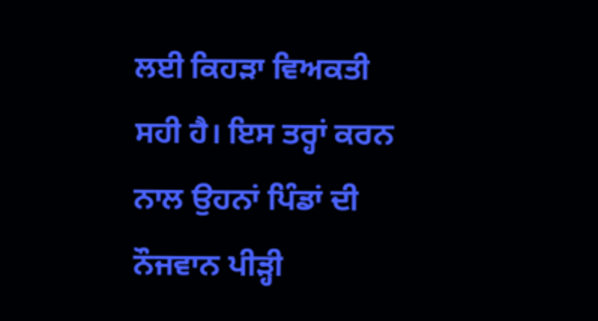ਲਈ ਕਿਹੜਾ ਵਿਅਕਤੀ ਸਹੀ ਹੈ। ਇਸ ਤਰ੍ਹਾਂ ਕਰਨ ਨਾਲ ਉਹਨਾਂ ਪਿੰਡਾਂ ਦੀ ਨੌਜਵਾਨ ਪੀੜ੍ਹੀ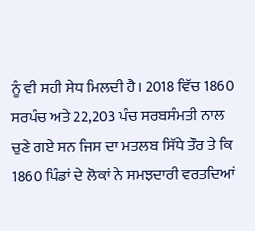ਨੂੰ ਵੀ ਸਹੀ ਸੇਧ ਮਿਲਦੀ ਹੈ। 2018 ਵਿੱਚ 1860 ਸਰਪੰਚ ਅਤੇ 22,203 ਪੰਚ ਸਰਬਸੰਮਤੀ ਨਾਲ ਚੁਣੇ ਗਏ ਸਨ ਜਿਸ ਦਾ ਮਤਲਬ ਸਿੱਧੇ ਤੌਰ ਤੇ ਕਿ 1860 ਪਿੰਡਾਂ ਦੇ ਲੋਕਾਂ ਨੇ ਸਮਝਦਾਰੀ ਵਰਤਦਿਆਂ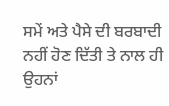ਸਮੇਂ ਅਤੇ ਪੈਸੇ ਦੀ ਬਰਬਾਦੀ ਨਹੀਂ ਹੋਣ ਦਿੱਤੀ ਤੇ ਨਾਲ ਹੀ ਉਹਨਾਂ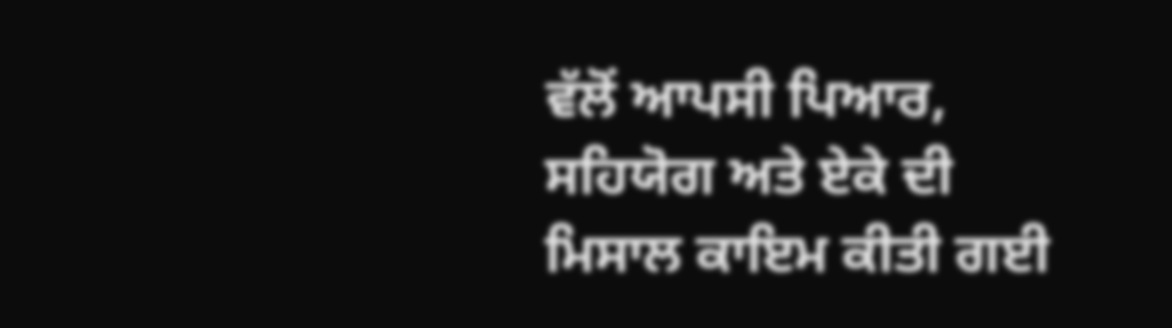ਵੱਲੋਂ ਆਪਸੀ ਪਿਆਰ, ਸਹਿਯੋਗ ਅਤੇ ਏਕੇ ਦੀ ਮਿਸਾਲ ਕਾਇਮ ਕੀਤੀ ਗਈ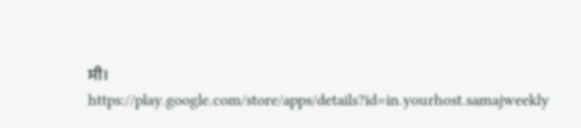ਸੀ।
https://play.google.com/store/apps/details?id=in.yourhost.samajweekly